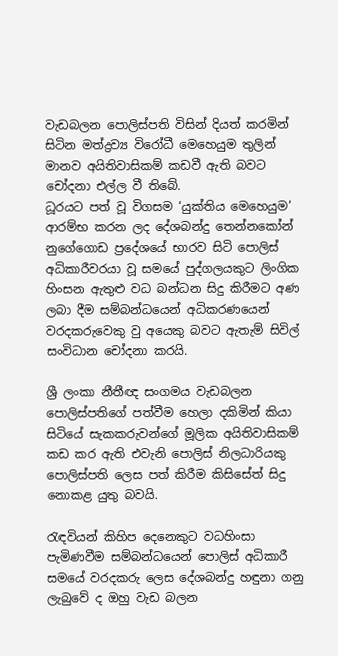වැඩබලන පොලිස්පති විසින් දියත් කරමින් සිටින මත්ද්‍රව්‍ය විරෝධී මෙහෙයුම තුලින් මානව අයිතිවාසිකම් කඩවී ඇති බවට චෝදනා එල්ල වී තිබේ.
ධූරයට පත් වූ විගසම ‘යුක්තිය මෙහෙයුම’ ආරම්භ කරන ලද දේශබන්දු තෙන්නකෝන් නුගේගොඩ ප්‍රදේශයේ භාරව සිටි පොලිස් අධිකාරීවරයා වූ සමයේ පුද්ගලයකුට ලිංගික හිංසන ඇතුළු වධ බන්ධන සිදු කිරීමට අණ ලබා දීම සම්බන්ධයෙන් අධිකරණයෙන් වරදකරුවෙකු වු අයෙකු බවට ඇතැම් සිවිල් සංවිධාන චෝදනා කරයි.

ශ්‍රී ලංකා නීතීඥ සංගමය වැඩබලන පොලිස්පතිගේ පත්වීම හෙලා දකිමින් කියා සිටියේ සැකකරුවන්ගේ මූලික අයිතිවාසිකම් කඩ කර ඇති එවැනි පොලිස් නිලධාරියකු පොලිස්පති ලෙස පත් කිරීම කිසිසේත් සිදු නොකළ යුතු බවයි.

රැඳවියන් කිහිප දෙනෙකුට වධහිංසා පැමිණවීම සම්බන්ධයෙන් පොලිස් අධිකාරී සමයේ වරදකරු ලෙස දේශබන්දු හඳුනා ගනු ලැබුවේ ද ඔහු වැඩ බලන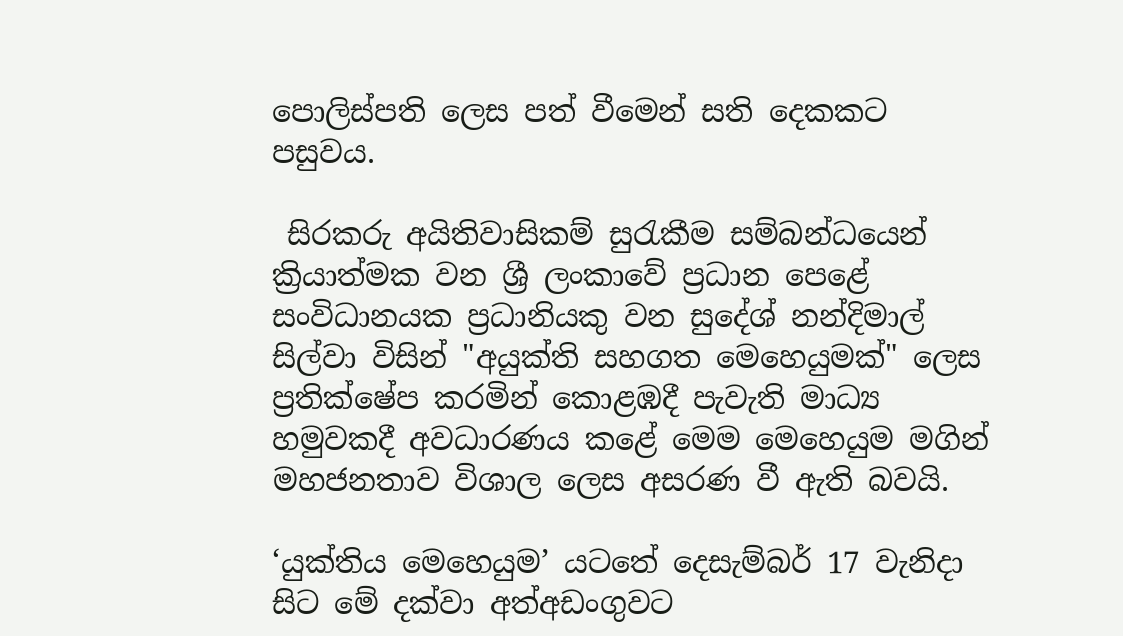පොලිස්පති ලෙස පත් වීමෙන් සති දෙකකට පසුවය.

 සිරකරු අයිතිවාසිකම් සුරැකීම සම්බන්ධයෙන් ක්‍රියාත්මක වන ශ්‍රී ලංකාවේ ප්‍රධාන පෙළේ සංවිධානයක ප්‍රධානියකු වන සුදේශ් නන්දිමාල් සිල්වා විසින් "අයුක්ති සහගත මෙහෙයුමක්" ලෙස ප්‍රතික්ෂේප කරමින් කොළඹදී පැවැති මාධ්‍ය හමුවකදී අවධාරණය කළේ මෙම මෙහෙයුම මගින් මහජනතාව විශාල ලෙස අසරණ වී ඇති බවයි.

‘යුක්තිය මෙහෙයුම’ යටතේ දෙසැම්බර් 17 වැනිදා සිට මේ දක්වා අත්අඩංගුවට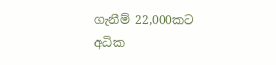ගැනීම් 22,000කට අධික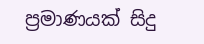ප්‍රමාණයක් සිදු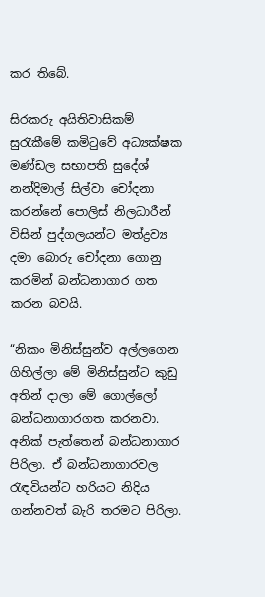කර තිබේ.

සිරකරු අයිතිවාසිකම් සුරැකීමේ කමිටුවේ අධ්‍යක්ෂක මණ්ඩල සභාපති සුදේශ් නන්දිමාල් සිල්වා චෝදනා කරන්නේ පොලිස් නිලධාරීන් විසින් පුද්ගලයන්ට මත්ද්‍රව්‍ය දමා බොරු චෝදනා ගොනු කරමින් බන්ධනාගාර ගත කරන බවයි.

“නිකං මිනිස්සුන්ව අල්ලගෙන ගිහිල්ලා මේ මිනිස්සුන්ට කුඩු අතින් දාලා මේ ගොල්ලෝ බන්ධනාගාරගත කරනවා. අනික් පැත්තෙන් බන්ධනාගාර පිරිලා. ඒ බන්ධනාගාරවල රැඳවියන්ට හරියට නිදිය ගන්නවත් බැරි තරමට පිරිලා.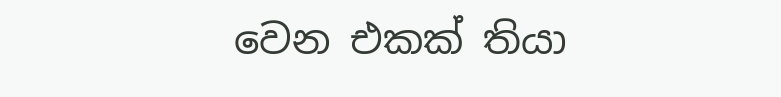වෙන එ‍කක් තියා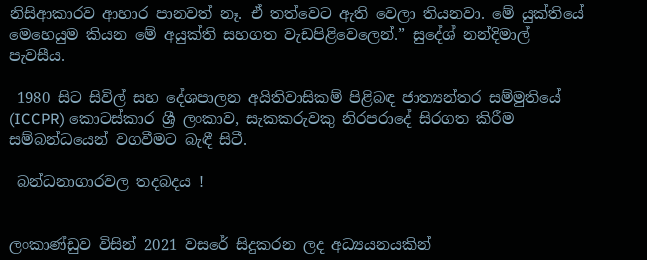නිසිආකාරව ආහාර පානවත් නෑ. ඒ තත්වෙට ඇති වෙලා තියනවා. මේ යුක්තියේ මෙහෙයුම කියන මේ අයුක්ති සහගත වැඩපිළිවෙලෙන්.” සුදේශ් නන්දිමාල් පැවසීය.

 1980 සිට සිවිල් සහ දේශපාලන අයිතිවාසිකම් පිළිබඳ ජාත්‍යන්තර සම්මුතියේ (ICCPR) කොටස්කාර ශ්‍රී ලංකාව, සැකකරුවකු නිරපරාදේ සිරගත කිරීම සම්බන්ධයෙන් වගවීමට බැඳී සිටී.

 බන්ධනාගාරවල තදබදය !


ලංකාණ්ඩුව විසින් 2021 වසරේ සිදුකරන ලද අධ්‍යයනයකින්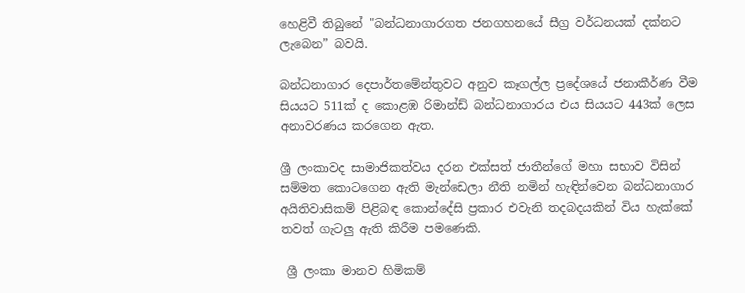හෙළිවී තිබුනේ "බන්ධනාගාරගත ජනගහනයේ සීග්‍ර වර්ධනයක් දක්නට ලැබෙන” බවයි.

බන්ධනාගාර දෙපාර්තමේන්තුවට අනුව කෑගල්ල ප්‍රදේශයේ ජනාකීර්ණ වීම සියයට 511ක් ද කොළඹ රිමාන්ඩ් බන්ධනාගාරය එය සියයට 443ක් ලෙස අනාවරණය කරගෙන ඇත.

ශ්‍රී ලංකාවද සාමාජිකත්වය දරන එක්සත් ජාතීන්ගේ මහා සභාව විසින් සම්මත කොටගෙන ඇති මැන්ඩෙලා නීති නමින් හැඳින්වෙන බන්ධනාගාර අයිතිවාසිකම් පිළිබඳ කොන්දේසි ප්‍රකාර එවැනි තදබදයකින් විය හැක්කේ තවත් ගැටලු ඇති කිරීම පමණෙකි.

 ශ්‍රී ලංකා මානව හිමිකම්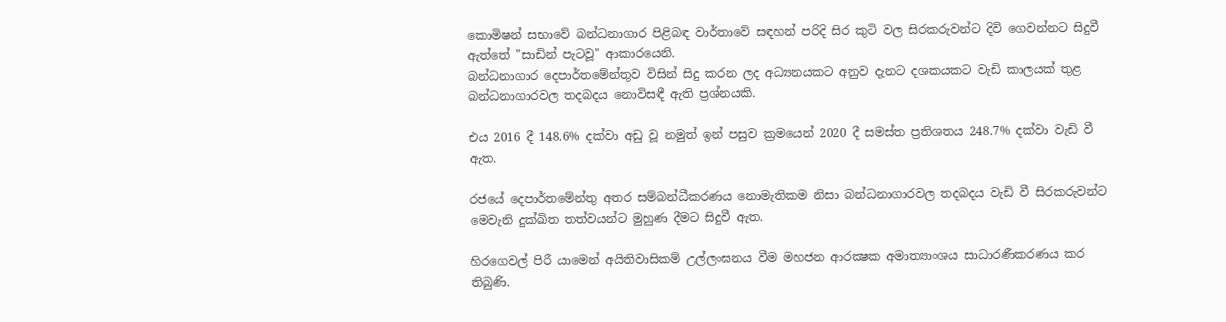කොමිෂන් සභාවේ බන්ධනාගාර පිළිබඳ වාර්තාවේ සඳහන් පරිදි සිර කුටි වල සිරකරුවන්ට දිවි ගෙවන්නට සිදුවී ඇත්තේ "සාඩින් පැටවූ" ආකාරයෙනි.
බන්ධනාගාර දෙපාර්තමේන්තුව විසින් සිදු කරන ලද අධ්‍යනයකට අනුව දැනට දශකයකට වැඩි කාලයක් තුළ බන්ධනාගාරවල තදබදය නොවිසඳී ඇති ප්‍රශ්නයකි.

එය 2016 දී 148.6% දක්වා අඩු වූ නමුත් ඉන් පසුව ක්‍රමයෙන් 2020 දී සමස්ත ප්‍රතිශතය 248.7% දක්වා වැඩි වී ඇත.

රජයේ දෙපාර්තමේන්තු අතර සම්බන්ධීකරණය නොමැතිකම නිසා බන්ධනාගාරවල තදබදය වැඩි වී සිරකරුවන්ට මෙවැනි දුක්ඛිත තත්වයන්ට මුහුණ දීමට සිදුවී ඇත.

හිරගෙවල් පිරී යාමෙන් අයිතිවාසිකම් උල්ලංඝනය වීම මහජන ආරක්‍ෂක අමාත්‍යාංශය සාධාරණීකරණය කර තිබුණි.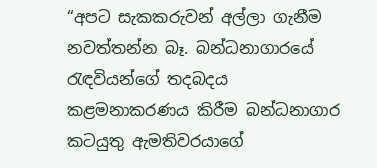“අපට සැකකරුවන් අල්ලා ගැනීම නවත්තන්න බෑ. බන්ධනාගාරයේ රැඳවියන්ගේ තදබදය කළමනාකරණය කිරීම බන්ධනාගාර කටයුතු ඇමතිවරයාගේ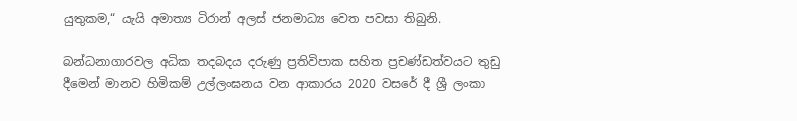යුතුකම,“ යැයි අමාත්‍ය ටිරාන් අලස් ජනමාධ්‍ය වෙත පවසා තිබුනි.

බන්ධනාගාරවල අධික තදබදය දරුණු ප්‍රතිවිපාක සහිත ප්‍රචණ්ඩත්වයට තුඩු දීමෙන් මානව හිමිකම් උල්ලංඝනය වන ආකාරය 2020 වසරේ දී ශ්‍රී ලංකා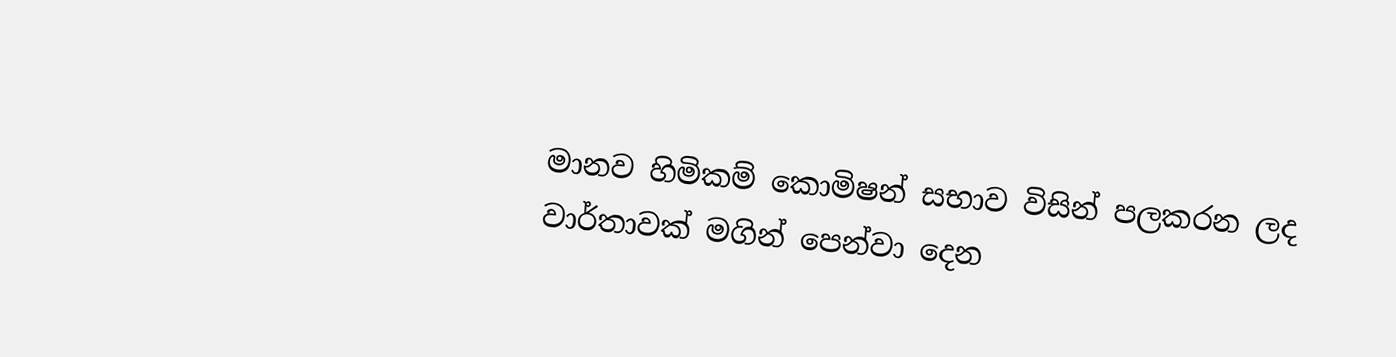මානව හිමිකම් කොමිෂන් සභාව විසින් පලකරන ලද වාර්තාවක් මගින් පෙන්වා දෙන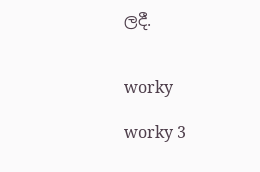ලදී.


worky

worky 3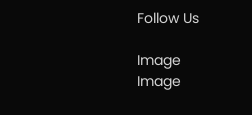Follow Us

Image
Image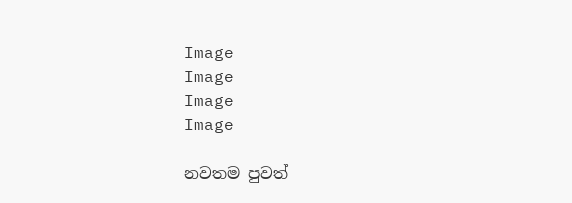Image
Image
Image
Image

නවතම පුවත්